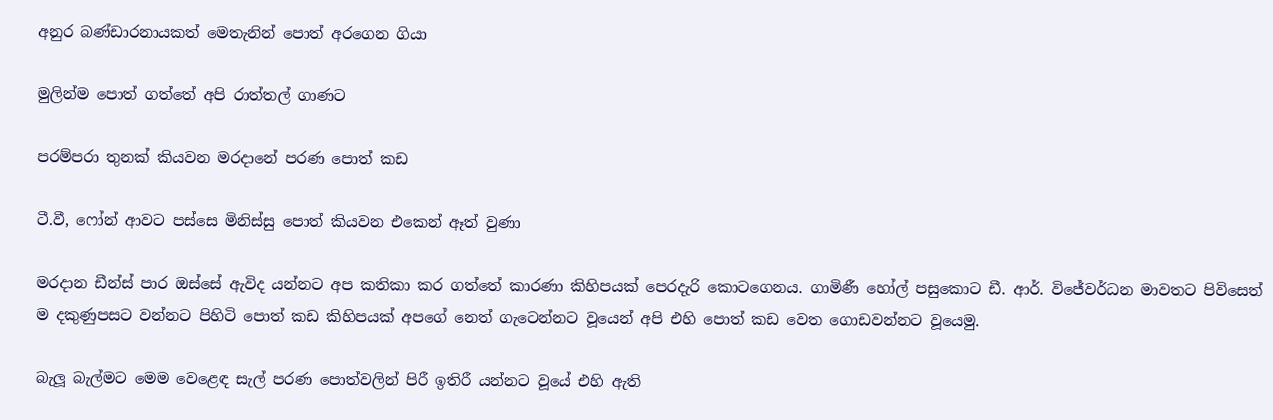අනුර බණ්ඩාරනායකත් මෙතැනින් පොත් අරගෙන ගියා

මුලින්ම පොත් ගත්තේ අපි රාත්තල් ගාණට

පරම්පරා තුනක් කියවන මරදානේ පරණ පොත් කඩ

ටී.වී, ෆෝන් ආවට පස්සෙ මිනිස්සු පොත් කියවන එකෙන් ඈත් වුණා

මරදාන ඩීන්ස් පාර ඔස්සේ ඇවිද යන්නට අප කතිකා කර ගත්තේ කාරණා කිහිපයක් පෙරදැරි කොටගෙනය. ගාමිණී හෝල් පසුකොට ඩී. ආර්. විජේවර්ධන මාවතට පිවිසෙත් ම දකුණුපසට වන්නට පිහිටි පොත් කඩ කිහිපයක් අපගේ නෙත් ගැටෙන්නට වූයෙන් අපි එහි පොත් කඩ වෙත ගොඩවන්නට වූයෙමු.

බැලූ බැල්මට මෙම වෙළෙඳ සැල් පරණ පොත්වලින් පිරී ඉතිරී යන්නට වූයේ එහි ඇති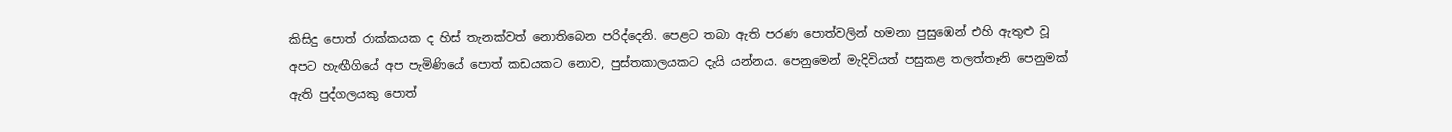කිසිදු පොත් රාක්කයක ද හිස් තැනක්වත් නොතිබෙන පරිද්දෙනි. පෙළට තබා ඇති පරණ පොත්වලින් හමනා පුසුඹෙන් එහි ඇතුළු වූ අපට හැඟීගියේ අප පැමිණියේ පොත් කඩයකට නොව, පුස්තකාලයකට දැයි යන්නය. පෙනුමෙන් මැදිවියත් පසුකළ තලත්තෑනි පෙනුමක් ඇති පුද්ගලයකු පොත්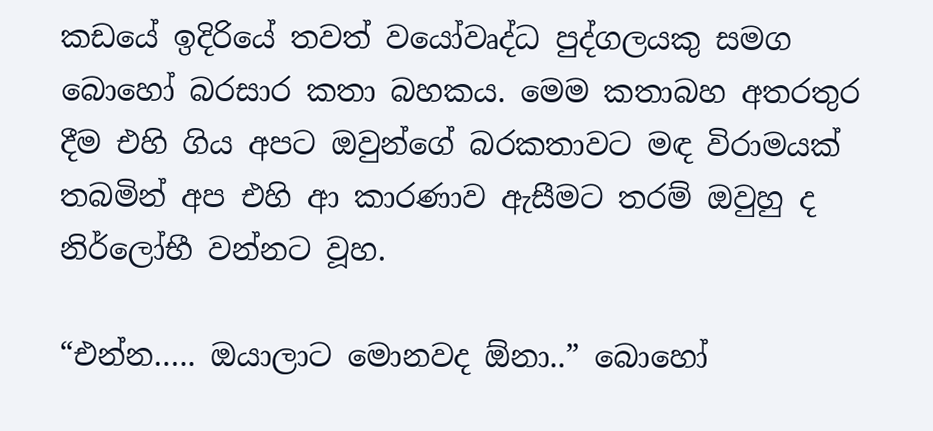කඩයේ ඉදිරියේ තවත් වයෝවෘද්ධ පුද්ගලයකු සමග බොහෝ බරසාර කතා බහකය. මෙම කතාබහ අතරතුර දීම එහි ගිය අපට ඔවුන්ගේ බරකතාවට මඳ විරාමයක් තබමින් අප එහි ආ කාරණාව ඇසීමට තරම් ඔවුහු ද නිර්ලෝභී වන්නට වූහ.

“එන්න….. ඔයාලාට මොනවද ඕනා..” බොහෝ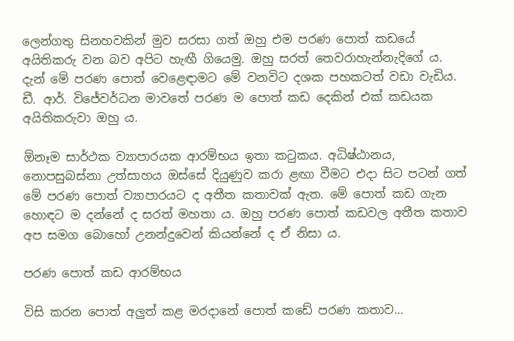ලෙන්ගතු සිනහවකින් මුව සරසා ගත් ඔහු එම පරණ පොත් කඩයේ අයිතිකරු වන බව අපිට හැඟී ගියෙමු. ඔහු සරත් තෙවරාහැන්නැදිගේ ය. දැන් මේ පරණ පොත් වෙළෙඳාමට මේ වනවිට දශක පහකටත් වඩා වැඩිය. ඩී. ආර්. විජේවර්ධන මාවතේ පරණ ම පොත් කඩ දෙකින් එක් කඩයක අයිතිකරුවා ඔහු ය.

ඕනෑම සාර්ථක ව්‍යාපාරයක ආරම්භය ඉතා කටුකය. අධිෂ්ඨානය, නොපසුබස්නා උත්සාහය ඔස්සේ දියුණුව කරා ළඟා වීමට එදා සිට පටන් ගත් මේ පරණ පොත් ව්‍යාපාරයට ද අතීත කතාවක් ඇත. මේ පොත් කඩ ගැන හොඳට ම දන්නේ ද සරත් මහතා ය. ඔහු පරණ පොත් කඩවල අතීත කතාව අප සමග බොහෝ උනන්දුවෙන් කියන්නේ ද ඒ නිසා ය.

පරණ පොත් කඩ ආරම්භය

විසි කරන පොත් අලුත් කළ මරදානේ පොත් කඩේ පරණ කතාව…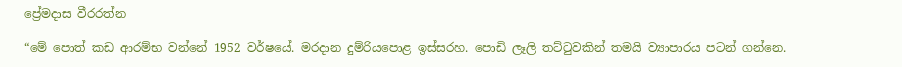ප්‍රේමදාස වීරරත්න

“මේ පොත් කඩ ආරම්භ වන්නේ 1952 වර්ෂයේ. මරදාන දුම්රියපොළ ඉස්සරහ. පොඩි ලෑලි තට්ටුවකින් තමයි ව්‍යාපාරය පටන් ගන්නෙ.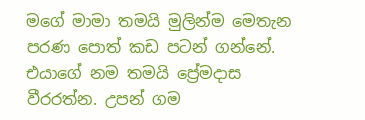මගේ මාමා තමයි මුලින්ම මෙතැන පරණ පොත් කඩ පටන් ගන්නේ. එයාගේ නම තමයි ප්‍රේමදාස වීරරත්න. උපන් ගම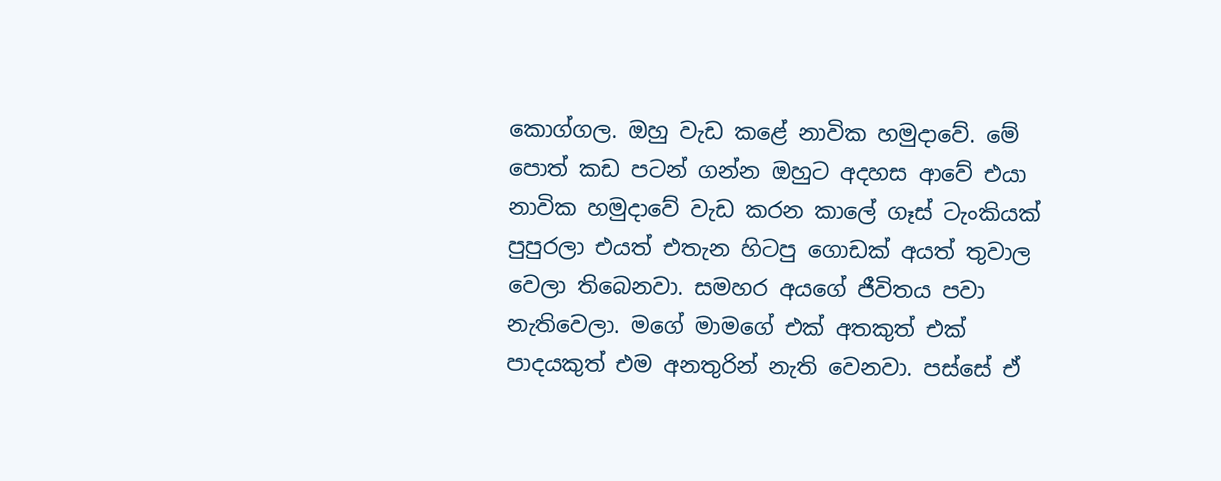කොග්ගල. ඔහු වැඩ කළේ නාවික හමුදාවේ. මේ පොත් කඩ පටන් ගන්න ඔහුට අදහස ආවේ එයා නාවික හමුදාවේ වැඩ කරන කාලේ ගෑස් ටැංකියක් පුපුරලා එයත් එතැන හිටපු ගොඩක් අයත් තුවාල වෙලා තිබෙනවා. සමහර අයගේ ජීවිතය පවා නැතිවෙලා. මගේ මාමගේ එක් අතකුත් එක් පාදයකුත් එම අනතුරින් නැති වෙනවා. පස්සේ ඒ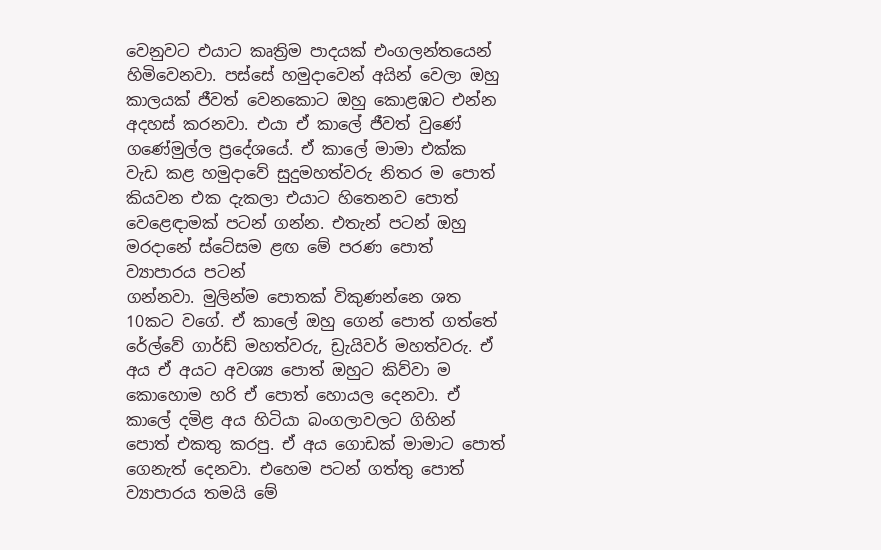වෙනුවට එයාට කෘත්‍රිම පාදයක් එංගලන්තයෙන් හිමිවෙනවා. පස්සේ හමුදාවෙන් අයින් වෙලා ඔහු කාලයක් ජීවත් වෙනකොට ඔහු කොළඹට එන්න අදහස් කරනවා. එයා ඒ කාලේ ජීවත් වුණේ ගණේමුල්ල ප්‍රදේශයේ. ඒ කාලේ මාමා එක්ක වැඩ කළ හමුදාවේ සුදුමහත්වරු නිතර ම පොත් කියවන එක දැකලා එයාට හිතෙනව පොත් වෙළෙඳාමක් පටන් ගන්න. එතැන් පටන් ඔහු මරදානේ ස්ටේසම ළඟ මේ පරණ පොත් ව්‍යාපාරය පටන්
ගන්නවා. මුලින්ම පොතක් විකුණන්නෙ ශත 10කට වගේ. ඒ කාලේ ඔහු ගෙන් පොත් ගත්තේ රේල්වේ ගාර්ඩ් මහත්වරු, ඩ්‍රැයිවර් මහත්වරු. ඒ අය ඒ අයට අවශ්‍ය පොත් ඔහුට කිව්වා ම කොහොම හරි ඒ පොත් හොයල දෙනවා. ඒ කාලේ දමිළ අය හිටියා බංගලාවලට ගිහින් පොත් එකතු කරපු. ඒ අය ගොඩක් මාමාට පොත් ගෙනැත් දෙනවා. එහෙම පටන් ගත්තු පොත් ව්‍යාපාරය තමයි මේ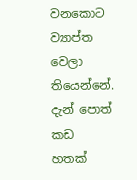වනකොට ව්‍යාප්ත වෙලා තියෙන්නේ. දැන් පොත් කඩ හතක්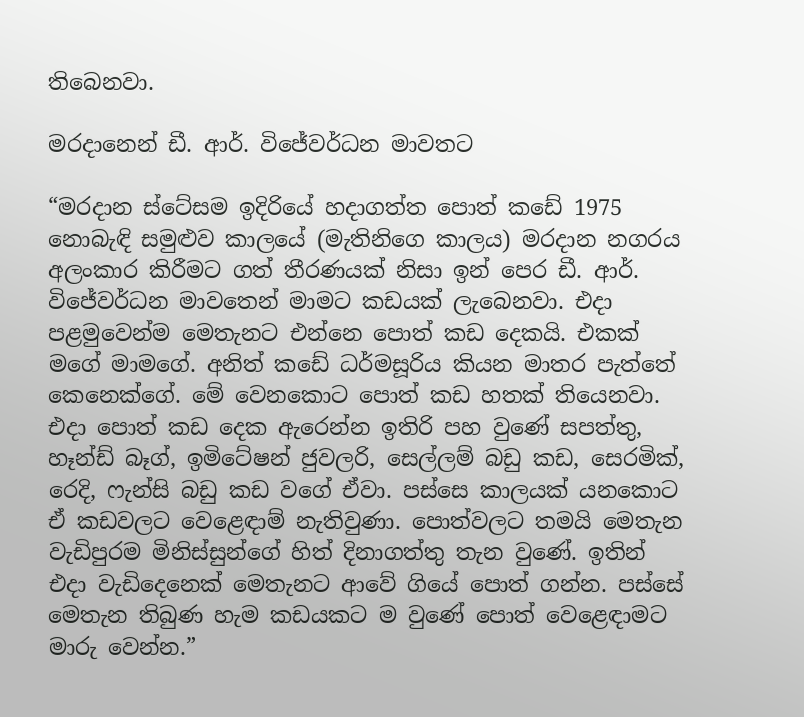තිබෙනවා.

මරදානෙන් ඩී. ආර්. විජේවර්ධන මාවතට

“මරදාන ස්ටේසම ඉදිරියේ හදාගත්ත පොත් කඩේ 1975 නොබැඳි සමුළුව කාලයේ (මැතිනිගෙ කාලය) මරදාන නගරය අලංකාර කිරීමට ගත් තීරණයක් නිසා ඉන් පෙර ඩී. ආර්. විජේවර්ධන මාවතෙන් මාමට කඩයක් ලැබෙනවා. එදා පළමුවෙන්ම මෙතැනට එන්නෙ පොත් කඩ දෙකයි. එකක් මගේ මාමගේ. අනිත් කඩේ ධර්මසූරිය කියන මාතර පැත්තේ කෙනෙක්ගේ. මේ වෙනකොට පොත් කඩ හතක් තියෙනවා. එදා පොත් කඩ දෙක ඇරෙන්න ඉතිරි පහ වුණේ සපත්තු, හෑන්ඩ් බෑග්, ඉමිටේෂන් ජුවලරි, සෙල්ලම් බඩු කඩ, සෙරමික්, රෙදි, ෆැන්සි බඩු කඩ වගේ ඒවා. පස්සෙ කාලයක් යනකොට ඒ කඩවලට වෙළෙඳාම් නැතිවුණා. පොත්වලට තමයි මෙතැන වැඩිපුරම මිනිස්සුන්ගේ හිත් දිනාගත්තු තැන වුණේ. ඉතින් එදා වැඩිදෙනෙක් මෙතැනට ආවේ ගියේ පොත් ගන්න. පස්සේ මෙතැන තිබුණ හැම කඩයකට ම වුණේ පොත් වෙළෙඳාමට මාරු වෙන්න.”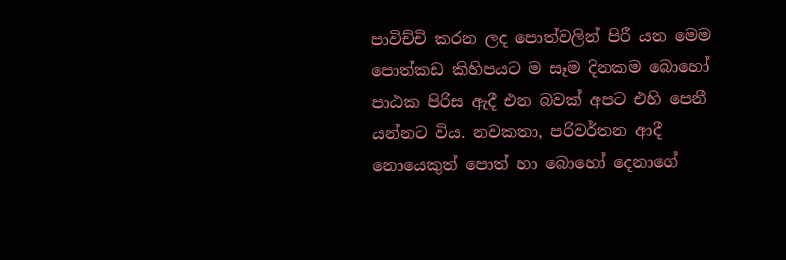පාවිච්චි කරන ලද පොත්වලින් පිරී යන මෙම පොත්කඩ කිහිපයට ම සෑම දිනකම බොහෝ පාඨක පිරිස ඇදී එන බවක් අපට එහි පෙනී යන්නට විය. නවකතා, පරිවර්තන ආදී නොයෙකුත් පොත් හා බොහෝ දෙනාගේ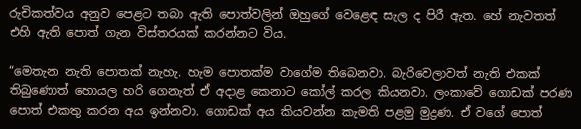රුචිකත්වය අනුව පෙළට තබා ඇති පොත්වලින් ඔහුගේ වෙළෙඳ සැල ද පිරී ඇත. හේ නැවතත් එහි ඇති පොත් ගැන විස්තරයක් කරන්නට විය.

“මෙතැන නැති පොතක් නැහැ. හැම පොතක්ම වාගේම තිබෙනවා. බැරිවෙලාවත් නැති එකක් තිබුණොත් හොයල හරි ගෙනැත් ඒ අදාළ කෙනාට කෝල් කරල කියනවා. ලංකාවේ ගොඩක් පරණ පොත් එකතු කරන අය ඉන්නවා. ගොඩක් අය කියවන්න කැමති පළමු මුද්‍රණ. ඒ වගේ පොත්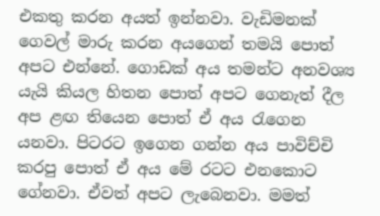එකතු කරන අයත් ඉන්නවා. වැඩිමනක් ගෙවල් මාරු කරන අයගෙන් තමයි පොත් අපට එන්නේ. ගොඩක් අය තමන්ට අනවශ්‍ය යැයි කියල හිතන පොත් අපට ගෙනැත් දීල අප ළඟ තියෙන පොත් ඒ අය රැගෙන යනවා. පිටරට ඉගෙන ගන්න අය පාවිච්චි කරපු පොත් ඒ අය මේ රටට එනකොට ගේනවා. ඒවත් අපට ලැබෙනවා. මමත්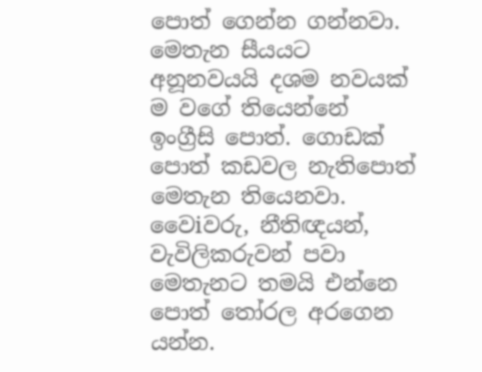පොත් ගෙන්න ගන්නවා. මෙතැන සීයයට අනූනවයයි දශම නවයක් ම වගේ තියෙන්නේ ඉංග්‍රීසි පොත්. ගොඩක් පොත් කඩවල නැතිපොත් මෙතැන තියෙනවා. වෛiවරු, නීතිඥයන්, වැවිලිකරුවන් පවා මෙතැනට තමයි එන්නෙ පොත් තෝරල අරගෙන යන්න.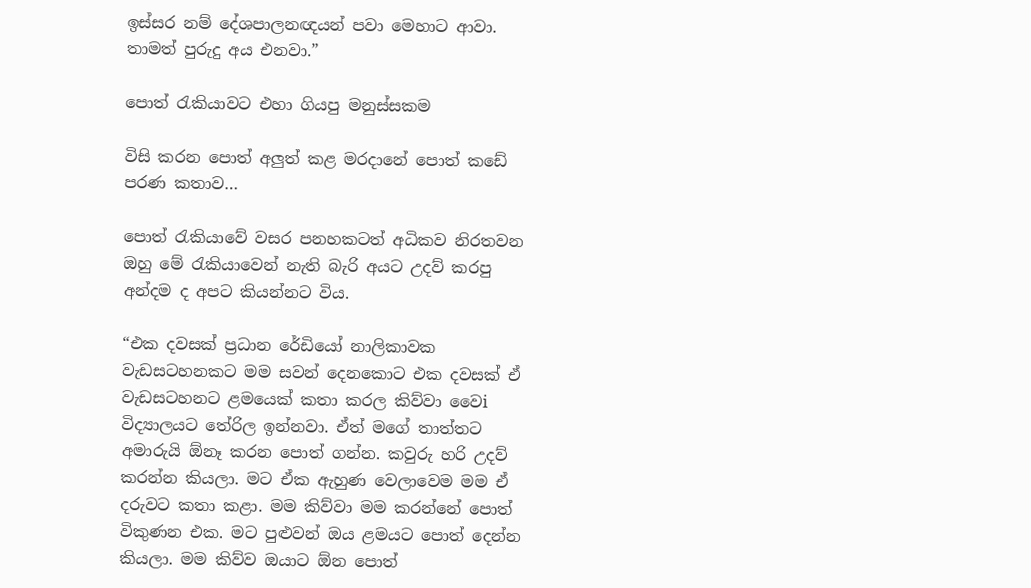ඉස්සර නම් දේශපාලනඥයන් පවා මෙහාට ආවා. තාමත් පුරුදු අය එනවා.”

පොත් රැකියාවට එහා ගියපු මනුස්සකම

විසි කරන පොත් අලුත් කළ මරදානේ පොත් කඩේ පරණ කතාව…

පොත් රැකියාවේ වසර පනහකටත් අධිකව නිරතවන ඔහු මේ රැකියාවෙන් නැති බැරි අයට උදව් කරපු අන්දම ද අපට කියන්නට විය.

“එක දවසක් ප්‍රධාන රේඩියෝ නාලිකාවක වැඩසටහනකට මම සවන් දෙනකොට එක දවසක් ඒ වැඩසටහනට ළමයෙක් කතා කරල කිව්වා වෛi විද්‍යාලයට තේරිල ඉන්නවා. ඒත් මගේ තාත්තට අමාරුයි ඕනෑ කරන පොත් ගන්න. කවුරු හරි උදව් කරන්න කියලා. මට ඒක ඇහුණ වෙලාවෙම මම ඒ දරුවට කතා කළා. මම කිව්වා මම කරන්නේ පොත් විකුණන එක. මට පුළුවන් ඔය ළමයට පොත් දෙන්න කියලා. මම කිව්ව ඔයාට ඕන පොත්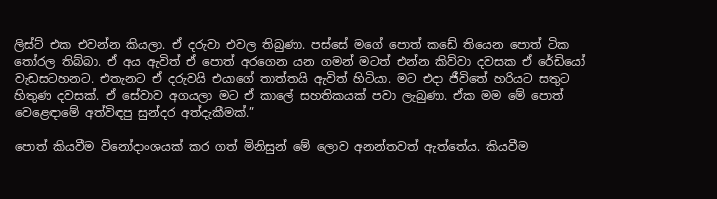ලිස්ට් එක එවන්න කියලා. ඒ දරුවා එවල තිබුණා. පස්සේ මගේ පොත් කඩේ තියෙන පොත් ටික තෝරල තිබ්බා. ඒ අය ඇවිත් ඒ පොත් අරගෙන යන ගමන් මටත් එන්න කිව්වා දවසක ඒ රේඩියෝ වැඩසටහනට. එතැනට ඒ දරුවයි එයාගේ තාත්තයි ඇවිත් හිටියා. මට එදා ජීවිතේ හරියට සතුට හිතුණ දවසක්. ඒ සේවාව අගයලා මට ඒ කාලේ සහතිකයක් පවා ලැබුණා. ඒක මම මේ පොත් වෙළෙඳාමේ අත්විඳපු සුන්දර අත්දැකීමක්.”

පොත් කියවීම විනෝදාංශයක් කර ගත් මිනිසුන් මේ ලොව අනන්තවත් ඇත්තේය. කියවීම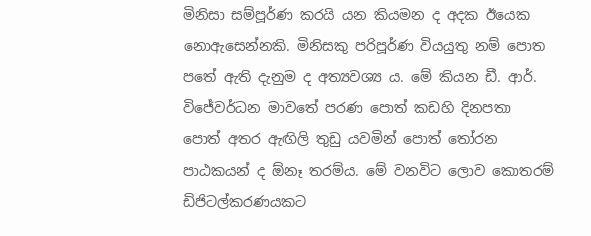මිනිසා සම්පූර්ණ කරයි යන කියමන ද අදක ඊයෙක නොඇසෙන්නකි. මිනිසකු පරිපූර්ණ වියයුතු නම් පොත පතේ ඇති දැනුම ද අත්‍යවශ්‍ය ය. මේ කියන ඩී. ආර්. විජේවර්ධන මාවතේ පරණ පොත් කඩහි දිනපතා පොත් අතර ඇඟිලි තුඩු යවමින් පොත් තෝරන පාඨකයන් ද ඕනෑ තරම්ය. මේ වනවිට ලොව කොතරම් ඩිජිටල්කරණයකට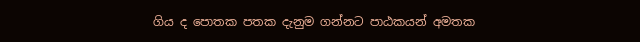ගිය ද පොතක පතක දැනුම ගන්නට පාඨකයන් අමතක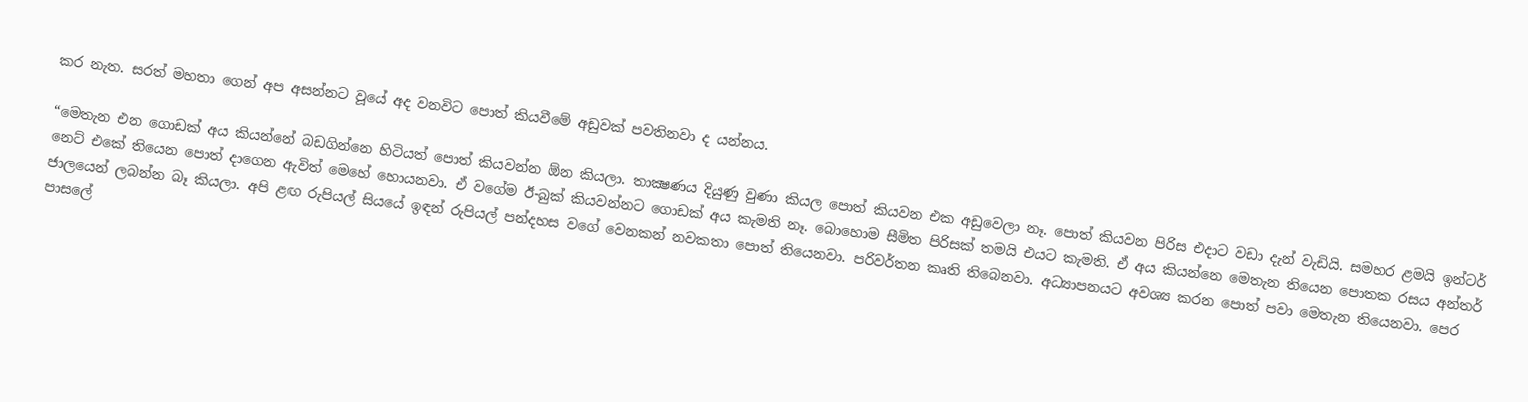කර නැත. සරත් මහතා ගෙන් අප අසන්නට වූයේ අද වනවිට පොත් කියවීමේ අඩුවක් පවතිනවා ද යන්නය.

“මෙතැන එන ගොඩක් අය කියන්නේ බඩගින්නෙ හිටියත් පොත් කියවන්න ඕන කියලා. තාක්‍ෂණය දියුණු වුණා කියල පොත් කියවන එක අඩුවෙලා නෑ. පොත් කියවන පිරිස එදාට වඩා දැන් වැඩියි. සමහර ළමයි ඉන්ටර් නෙට් එකේ තියෙන පොත් දාගෙන ඇවිත් මෙහේ හොයනවා. ඒ වගේම ඊ-බුක් කියවන්නට ගොඩක් අය කැමති නෑ. බොහොම සීමිත පිරිසක් තමයි එයට කැමති. ඒ අය කියන්නෙ මෙතැන තියෙන පොතක රසය අන්තර් ජාලයෙන් ලබන්න බෑ කියලා. අපි ළඟ රුපියල් සියයේ ඉඳන් රුපියල් පන්දහස වගේ වෙනකන් නවකතා පොත් තියෙනවා. පරිවර්තන කෘති තිබෙනවා. අධ්‍යාපනයට අවශ්‍ය කරන පොත් පවා මෙතැන තියෙනවා. පෙර පාසලේ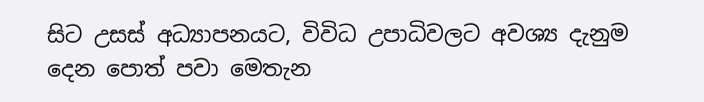සිට උසස් අධ්‍යාපනයට, විවිධ උපාධිවලට අවශ්‍ය දැනුම දෙන පොත් පවා මෙතැන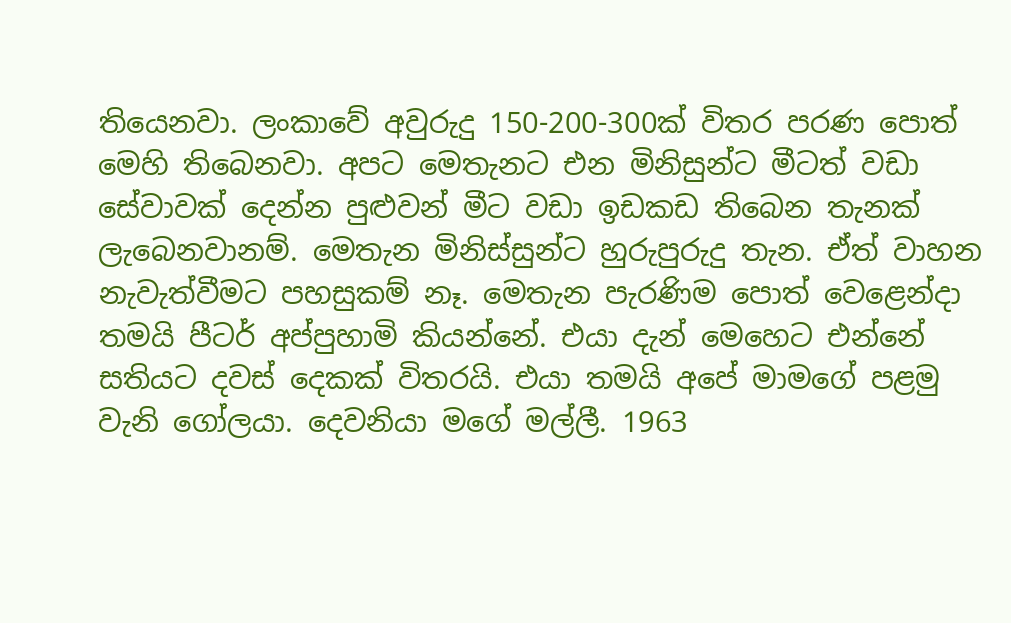තියෙනවා. ලංකාවේ අවුරුදු 150-200-300ක් විතර පරණ පොත් මෙහි තිබෙනවා. අපට මෙතැනට එන මිනිසුන්ට මීටත් වඩා සේවාවක් දෙන්න පුළුවන් මීට වඩා ඉඩකඩ තිබෙන තැනක් ලැබෙනවානම්. මෙතැන මිනිස්සුන්ට හුරුපුරුදු තැන. ඒත් වාහන නැවැත්වීමට පහසුකම් නෑ. මෙතැන පැරණිම පොත් වෙළෙන්දා තමයි පීටර් අප්පුහාමි කියන්නේ. එයා දැන් මෙහෙට එන්නේ සතියට දවස් දෙකක් විතරයි. එයා තමයි අපේ මාමගේ පළමු වැනි ගෝලයා. දෙවනියා මගේ මල්ලී. 1963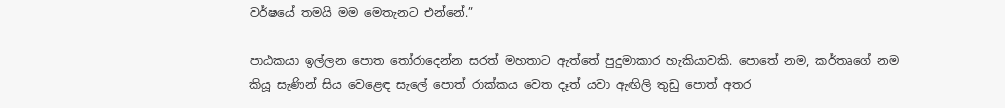වර්ෂයේ තමයි මම මෙතැනට එන්නේ.”

පාඨකයා ඉල්ලන පොත තෝරාදෙන්න සරත් මහතාට ඇත්තේ පුදුමාකාර හැකියාවකි. පොතේ නම, කර්තෘගේ නම කියූ සැණින් සිය වෙළෙඳ සැලේ පොත් රාක්කය වෙත දෑත් යවා ඇඟිලි තුඩු පොත් අතර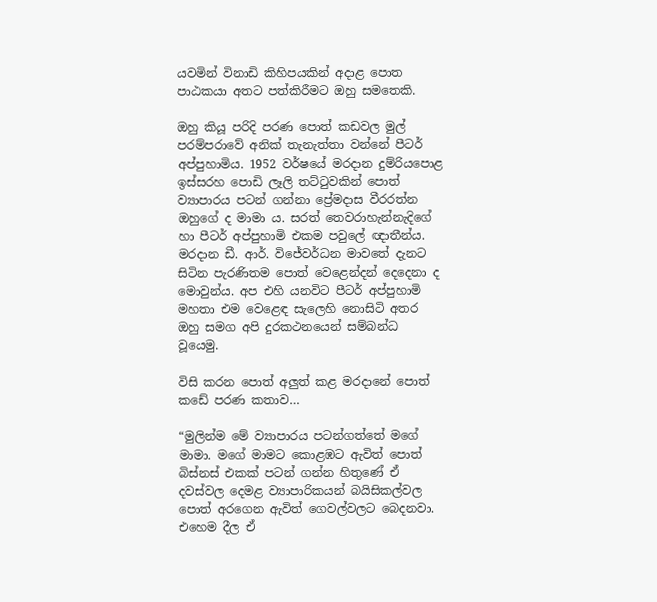යවමින් විනාඩි කිහිපයකින් අදාළ පොත පාඨකයා අතට පත්කිරීමට ඔහු සමතෙකි.

ඔහු කියූ පරිදි පරණ පොත් කඩවල මුල් පරම්පරාවේ අනික් තැනැත්තා වන්නේ පීටර් අප්පුහාමිය. 1952 වර්ෂයේ මරදාන දුම්රියපොළ ඉස්සරහ පොඩි ලෑලි තට්ටුවකින් පොත් ව්‍යාපාරය පටන් ගන්නා ප්‍රේමදාස වීරරත්න ඔහුගේ ද මාමා ය. සරත් තෙවරාහැන්නැදිගේ හා පීටර් අප්පුහාමි එකම පවුලේ ඥාතීන්ය. මරදාන ඩී. ආර්. විජේවර්ධන මාවතේ දැනට සිටින පැරණිතම පොත් වෙළෙන්දන් දෙදෙනා ද මොවුන්ය. අප එහි යනවිට පීටර් අප්පුහාමි මහතා එම වෙළෙඳ සැලෙහි නොසිටි අතර ඔහු සමග අපි දුරකථනයෙන් සම්බන්ධ වූයෙමු.

විසි කරන පොත් අලුත් කළ මරදානේ පොත් කඩේ පරණ කතාව…

“මුලින්ම මේ ව්‍යාපාරය පටන්ගත්තේ මගේ මාමා. මගේ මාමට කොළඹට ඇවිත් පොත් බිස්නස් එකක් පටන් ගන්න හිතුණේ ඒ දවස්වල දෙමළ ව්‍යාපාරිකයන් බයිසිකල්වල පොත් අරගෙන ඇවිත් ගෙවල්වලට බෙදනවා. එහෙම දීල ඒ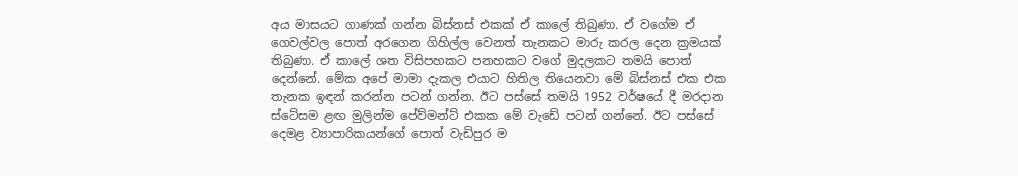අය මාසයට ගාණක් ගන්න බිස්නස් එකක් ඒ කාලේ තිබුණා. ඒ වගේම ඒ ගෙවල්වල පොත් අරගෙන ගිහිල්ල වෙනත් තැනකට මාරු කරල දෙන ක්‍රමයක් තිබුණා. ඒ කාලේ ශත විසිපහකට පනහකට වගේ මුදලකට තමයි පොත් දෙන්නේ. මේක අපේ මාමා දැකල එයාට හිතිල තියෙනවා මේ බිස්නස් එක එක තැනක ඉඳන් කරන්න පටන් ගන්න. ඊට පස්සේ තමයි 1952 වර්ෂයේ දී මරදාන ස්ටේසම ළඟ මුලින්ම පේව්මන්ට් එකක මේ වැඩේ පටන් ගන්නේ. ඊට පස්සේ දෙමළ ව්‍යාපාරිකයන්ගේ පොත් වැඩිපුර ම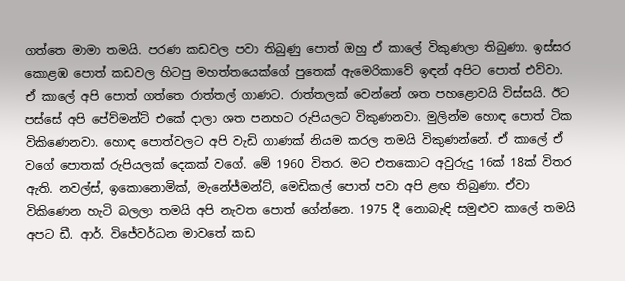ගත්තෙ මාමා තමයි. පරණ කඩවල පවා තිබුණු පොත් ඔහු ඒ කාලේ විකුණලා තිබුණා. ඉස්සර කොළඹ පොත් කඩවල හිටපු මහත්තයෙක්ගේ පුතෙක් ඇමෙරිකාවේ ඉඳන් අපිට පොත් එව්වා. ඒ කාලේ අපි පොත් ගත්තෙ රාත්තල් ගාණට. රාත්තලක් වෙන්නේ ශත පහළොවයි විස්සයි. ඊට පස්සේ අපි පේව්මන්ට් එකේ දාලා ශත පනහට රුපියලට විකුණනවා. මුලින්ම හොඳ පොත් ටික විකිණෙනවා. හොඳ පොත්වලට අපි වැඩි ගාණක් නියම කරල තමයි විකුණන්නේ. ඒ කාලේ ඒ වගේ පොතක් රුපියලක් දෙකක් වගේ. මේ 1960 විතර. මට එතකොට අවුරුදු 16ක් 18ක් විතර ඇති. නවල්ස්, ඉකොනොමික්, මැනේජ්මන්ට්, මෙඩිකල් පොත් පවා අපි ළඟ තිබුණා. ඒවා විකිණෙන හැටි බලලා තමයි අපි නැවත පොත් ගේන්නෙ. 1975 දී නොබැඳි සමුළුව කාලේ තමයි අපට ඩී. ආර්. විජේවර්ධන මාවතේ කඩ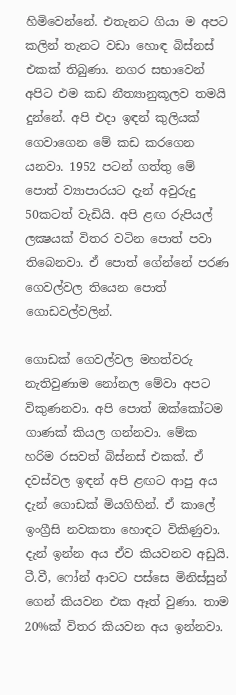හිමිවෙන්නේ. එතැනට ගියා ම අපට කලින් තැනට වඩා හොඳ බිස්නස් එකක් තිබුණා. නගර සභාවෙන් අපිට එම කඩ නීත්‍යානුකූලව තමයි දුන්නේ. අපි එදා ඉඳන් කුලියක් ගෙවාගෙන මේ කඩ කරගෙන යනවා. 1952 පටන් ගත්තු මේ පොත් ව්‍යාපාරයට දැන් අවුරුදු 50කටත් වැඩියි. අපි ළඟ රුපියල් ලක්‍ෂයක් විතර වටින පොත් පවා තිබෙනවා. ඒ පොත් ගේන්නේ පරණ ගෙවල්වල තියෙන පොත් ගොඩවල්වලින්.

ගොඩක් ගෙවල්වල මහත්වරු නැතිවුණාම නෝනල මේවා අපට විකුණනවා. අපි පොත් ඔක්කෝටම ගාණක් කියල ගන්නවා. මේක හරිම රසවත් බිස්නස් එකක්. ඒ දවස්වල ඉඳන් අපි ළඟට ආපු අය දැන් ගොඩක් මියගිහින්. ඒ කාලේ ඉංග්‍රීසි නවකතා හොඳට විකිණුවා. දැන් ඉන්න අය ඒව කියවනව අඩුයි. ටී.වී, ෆෝන් ආවට පස්සෙ මිනිස්සුන් ගෙන් කියවන එක ඈත් වුණා. තාම 20%ක් විතර කියවන අය ඉන්නවා.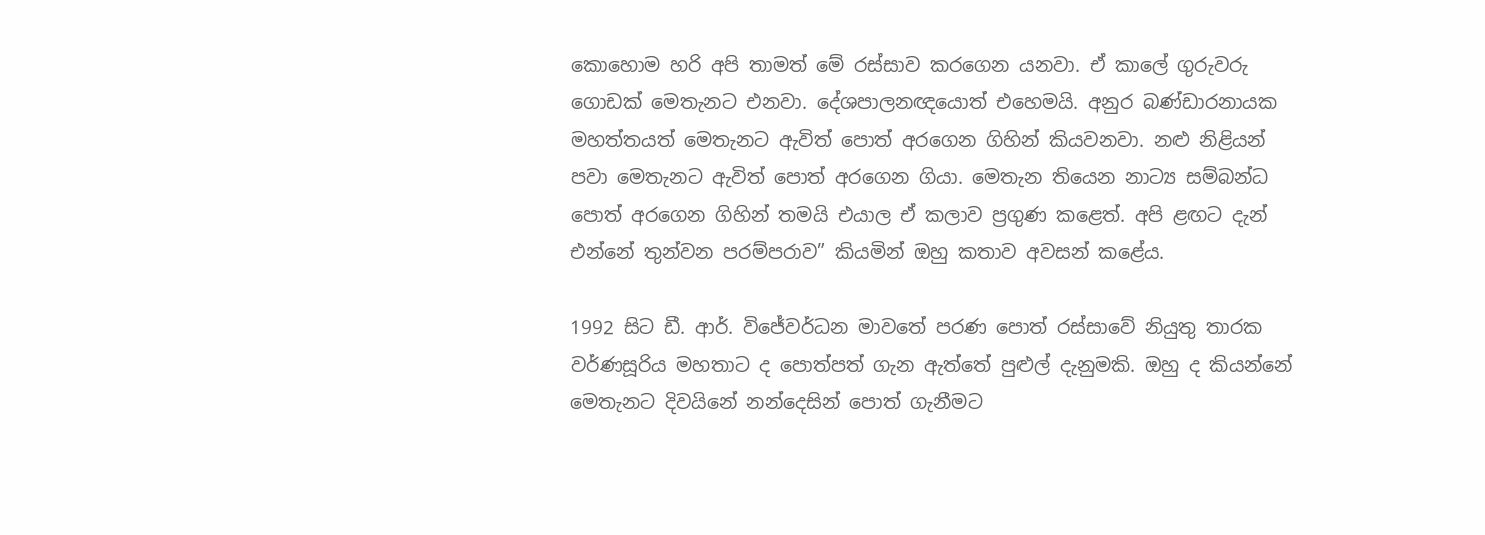කොහොම හරි අපි තාමත් මේ රස්සාව කරගෙන යනවා. ඒ කාලේ ගුරුවරු ගොඩක් මෙතැනට එනවා. දේශපාලනඥයොත් එහෙමයි. අනුර බණ්ඩාරනායක මහත්තයත් මෙතැනට ඇවිත් පොත් අරගෙන ගිහින් කියවනවා. නළු නිළියන් පවා මෙතැනට ඇවිත් පොත් අරගෙන ගියා. මෙතැන තියෙන නාට්‍ය සම්බන්ධ පොත් අරගෙන ගිහින් තමයි එයාල ඒ කලාව ප්‍රගුණ කළෙත්. අපි ළඟට දැන් එන්නේ තුන්වන පරම්පරාව” කියමින් ඔහු කතාව අවසන් කළේය.

1992 සිට ඩී. ආර්. විජේවර්ධන මාවතේ පරණ පොත් රස්සාවේ නියුතු තාරක වර්ණසූරිය මහතාට ද පොත්පත් ගැන ඇත්තේ පුළුල් දැනුමකි. ඔහු ද කියන්නේ මෙතැනට දිවයිනේ නන්දෙසින් පොත් ගැනීමට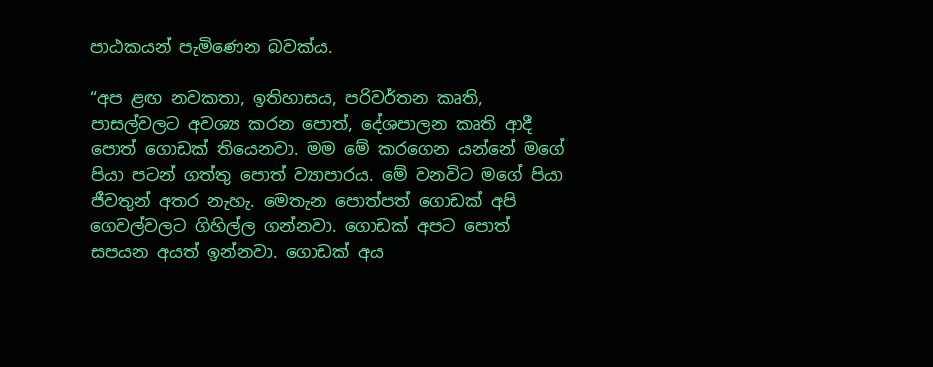පාඨකයන් පැමිණෙන බවක්ය.

“අප ළඟ නවකතා, ඉතිහාසය, පරිවර්තන කෘති, පාසල්වලට අවශ්‍ය කරන පොත්, දේශපාලන කෘති ආදී පොත් ගොඩක් තියෙනවා. මම මේ කරගෙන යන්නේ මගේ පියා පටන් ගත්තු පොත් ව්‍යාපාරය. මේ වනවිට මගේ පියා ජීවතුන් අතර නැහැ. මෙතැන පොත්පත් ගොඩක් අපි ගෙවල්වලට ගිහිල්ල ගන්නවා. ගොඩක් අපට පොත් සපයන අයත් ඉන්නවා. ගොඩක් අය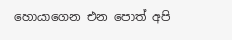හොයාගෙන එන පොත් අපි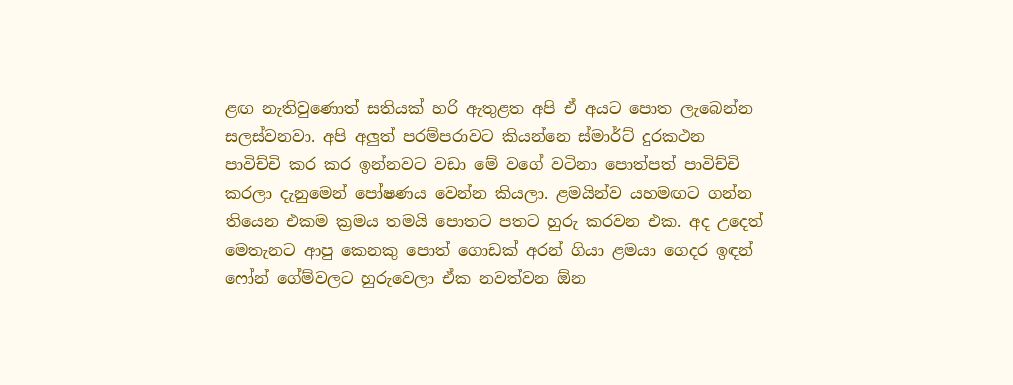ළඟ නැතිවුණොත් සතියක් හරි ඇතුළත අපි ඒ අයට පොත ලැබෙන්න සලස්වනවා. අපි අලුත් පරම්පරාවට කියන්නෙ ස්මාර්ට් දුරකථන පාවිච්චි කර කර ඉන්නවට වඩා මේ වගේ වටිනා පොත්පත් පාවිච්චි කරලා දැනුමෙන් පෝෂණය වෙන්න කියලා. ළමයින්ව යහමඟට ගන්න තියෙන එකම ක්‍රමය තමයි පොතට පතට හුරු කරවන එක. අද උදෙත් මෙතැනට ආපු කෙනකු පොත් ගොඩක් අරන් ගියා ළමයා ගෙදර ඉඳන් ෆෝන් ගේම්වලට හුරුවෙලා ඒක නවත්වන ඕන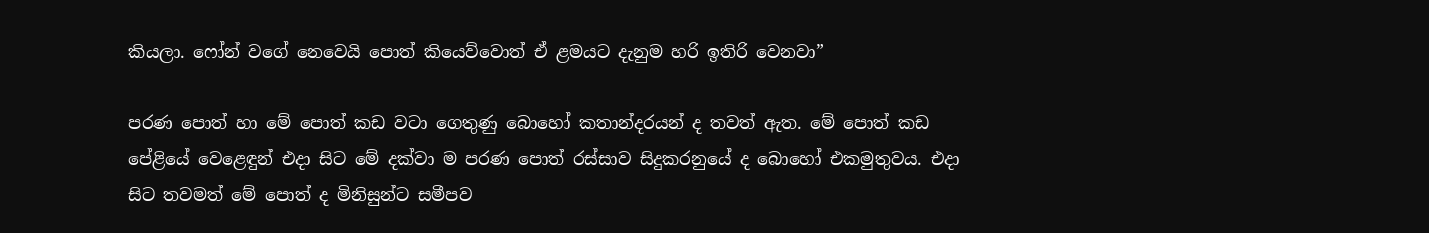කියලා. ෆෝන් වගේ නෙවෙයි පොත් කියෙව්වොත් ඒ ළමයට දැනුම හරි ඉතිරි වෙනවා”

පරණ පොත් හා මේ පොත් කඩ වටා ගෙතුණු බොහෝ කතාන්දරයන් ද තවත් ඇත. මේ පොත් කඩ පේළියේ වෙළෙඳුන් එදා සිට මේ දක්වා ම පරණ පොත් රස්සාව සිදුකරනුයේ ද බොහෝ එකමුතුවය. එදා සිට තවමත් මේ පොත් ද මිනිසුන්ට සමීපව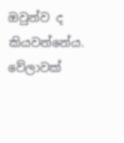ඔවුන්ව ද කියවන්නේය. වේලාවක්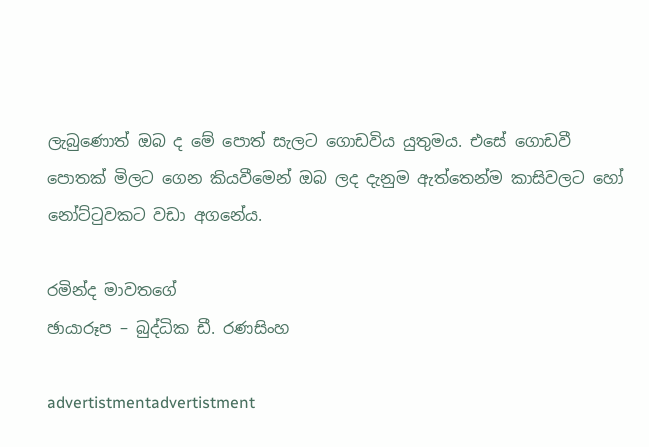ලැබුණොත් ඔබ ද මේ පොත් සැලට ගොඩවිය යුතුමය. එසේ ගොඩවී පොතක් මිලට ගෙන කියවීමෙන් ඔබ ලද දැනුම ඇත්තෙන්ම කාසිවලට හෝ නෝට්ටුවකට වඩා අගනේය.

රමින්ද මාවතගේ
ඡායාරූප – බුද්ධික ඩී. රණසිංහ

advertistmentadvertistment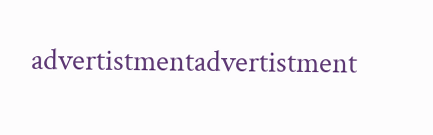advertistmentadvertistment